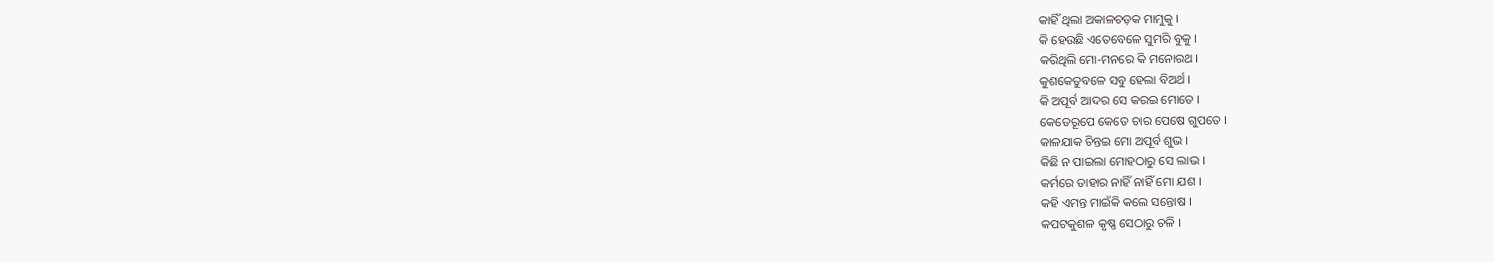କାହିଁ ଥିଲା ଅକାଳଚଡ଼କ ମାମୁକୁ ।
କି ହେଉଛି ଏତେବେଳେ ସୁମରି ବୁକୁ ।
କରିଥିଲି ମୋ-ମନରେ କି ମନୋରଥ ।
କୁଶକେତୁବଳେ ସବୁ ହେଲା ବିଅର୍ଥ ।
କି ଅପୂର୍ବ ଆଦର ସେ କରଇ ମୋତେ ।
କେତେରୂପେ କେତେ ଚାର ପେଷେ ଗୁପତେ ।
କାଳଯାକ ଚିନ୍ତଇ ମୋ ଅପୂର୍ବ ଶୁଭ ।
କିଛି ନ ପାଇଲା ମୋହଠାରୁ ସେ ଲାଭ ।
କର୍ମରେ ତାହାର ନାହିଁ ନାହିଁ ମୋ ଯଶ ।
କହି ଏମନ୍ତ ମାଇଁକି କଲେ ସନ୍ତୋଷ ।
କପଟକୁଶଳ କୃଷ୍ଣ ସେଠାରୁ ଚଳି ।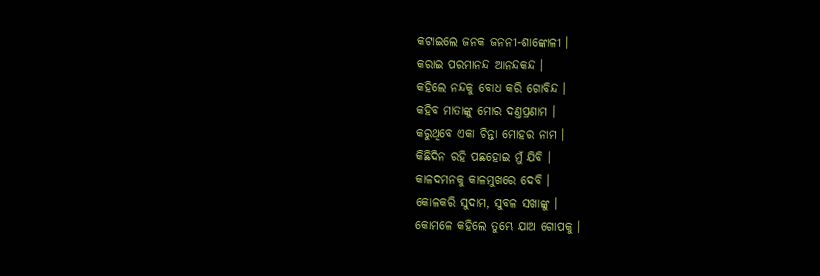କଟାଇଲେ ଜନକ ଜନନୀ-ଶାଙ୍କୋଳୀ ।
କରାଇ ପରମାନନ୍ଦ ଆନନ୍ଦକନ୍ଦ ।
କହିଲେ ନନ୍ଦକୁ ବୋଧ କରି ଗୋବିନ୍ଦ ।
କହିବ ମାତାଙ୍କୁ ମୋର ଦଣ୍ତପ୍ରଣାମ ।
କରୁଥିବେ ଏକା ଚିନ୍ତା ମୋହର ନାମ ।
କିଛିଦିନ ରହି ପଛହୋଇ ମୁଁ ଯିବି ।
କାଳଦମନକୁ କାଳମୁଖରେ ଦେବି ।
କୋଳକରି ସୁଦାମ, ସୁବଳ ସଖାଙ୍କୁ ।
କୋମଳେ କହିଲେ ତୁମ୍ଭେ ଯାଅ ଗୋପକୁ ।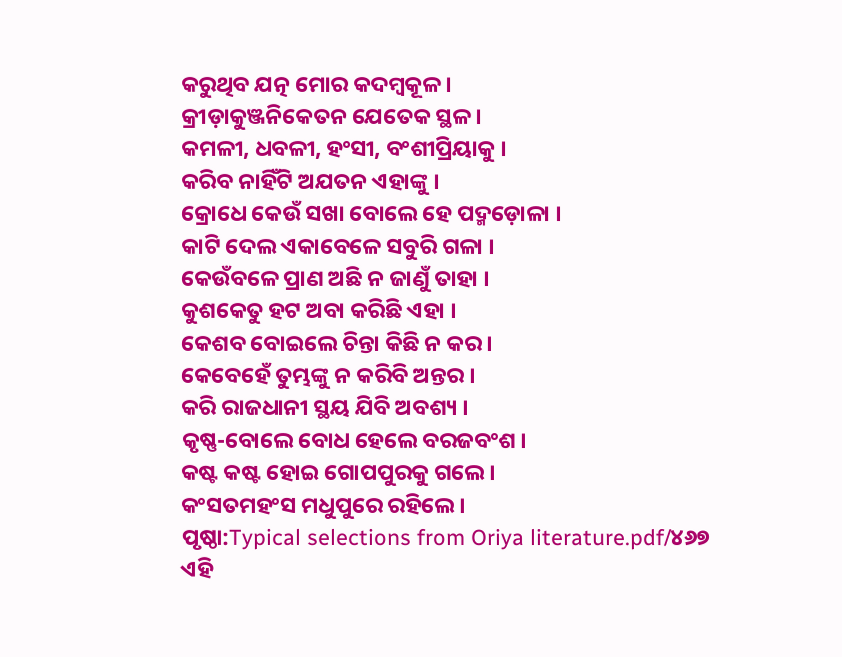କରୁଥିବ ଯତ୍ନ ମୋର କଦମ୍ବକୂଳ ।
କ୍ରୀଡ଼ାକୁଞ୍ଜନିକେତନ ଯେତେକ ସ୍ଥଳ ।
କମଳୀ, ଧବଳୀ, ହଂସୀ, ବଂଶୀପ୍ରିୟାକୁ ।
କରିବ ନାହିଁଟି ଅଯତନ ଏହାଙ୍କୁ ।
କ୍ରୋଧେ କେଉଁ ସଖା ବୋଲେ ହେ ପଦ୍ମଡ଼ୋଳା ।
କାଟି ଦେଲ ଏକାବେଳେ ସବୁରି ଗଳା ।
କେଉଁବଳେ ପ୍ରାଣ ଅଛି ନ ଜାଣୁଁ ତାହା ।
କୁଶକେତୁ ହଟ ଅବା କରିଛି ଏହା ।
କେଶବ ବୋଇଲେ ଚିନ୍ତା କିଛି ନ କର ।
କେବେହେଁ ତୁମ୍ଭଙ୍କୁ ନ କରିବି ଅନ୍ତର ।
କରି ରାଜଧାନୀ ସ୍ଥୟ ଯିବି ଅବଶ୍ୟ ।
କୃଷ୍ଣ-ବୋଲେ ବୋଧ ହେଲେ ବରଜବଂଶ ।
କଷ୍ଟ କଷ୍ଟ ହୋଇ ଗୋପପୁରକୁ ଗଲେ ।
କଂସତମହଂସ ମଧୁପୁରେ ରହିଲେ ।
ପୃଷ୍ଠା:Typical selections from Oriya literature.pdf/୪୬୭
ଏହି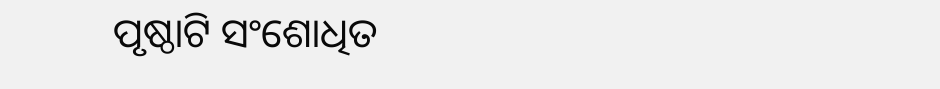ପୃଷ୍ଠାଟି ସଂଶୋଧିତ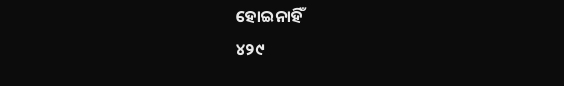ହୋଇନାହିଁ
୪୨୯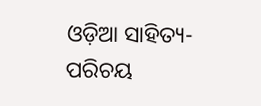ଓଡ଼ିଆ ସାହିତ୍ୟ-ପରିଚୟ